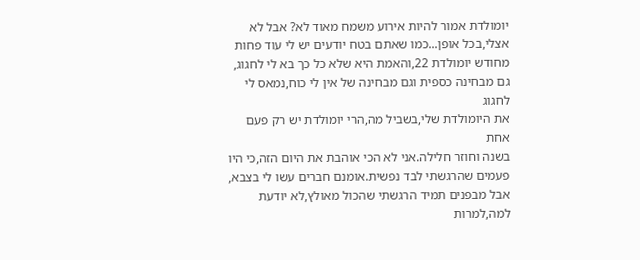יומולדת אמור להיות אירוע משמח מאוד לא? אבל לא
אצלי,בכל אופן...כמו שאתם בטח יודעים יש לי עוד פחות
מחודש יומולדת 22,והאמת היא שלא כל כך בא לי לחגוג,
גם מבחינה כספית וגם מבחינה של אין לי כוח,נמאס לי לחגוג
את היומולדת שלי,בשביל מה,הרי יומולדת יש רק פעם אחת
בשנה וחוזר חלילה.אני לא הכי אוהבת את היום הזה,כי היו
פעמים שהרגשתי לבד נפשית.אומנם חברים עשו לי בצבא,
אבל מבפנים תמיד הרגשתי שהכול מאולץ,לא יודעת למה,למרות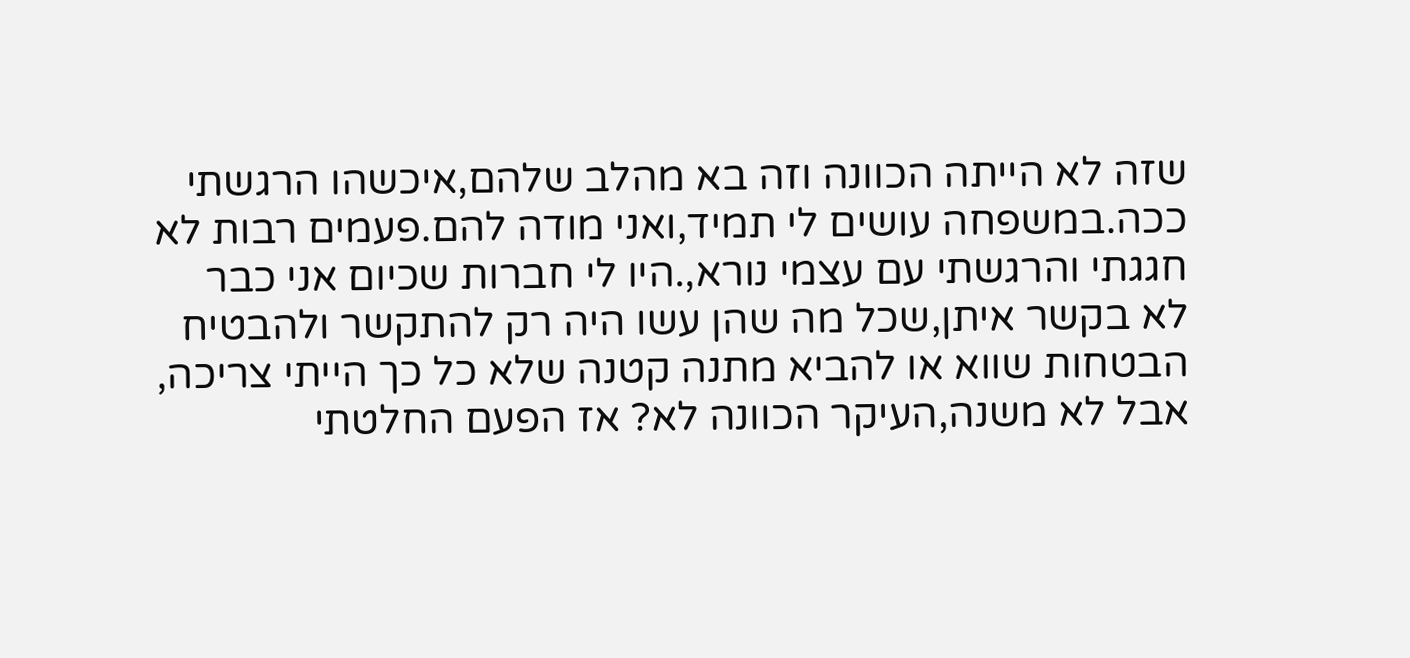שזה לא הייתה הכוונה וזה בא מהלב שלהם,איכשהו הרגשתי ככה.במשפחה עושים לי תמיד,ואני מודה להם.פעמים רבות לא
חגגתי והרגשתי עם עצמי נורא,.היו לי חברות שכיום אני כבר
לא בקשר איתן,שכל מה שהן עשו היה רק להתקשר ולהבטיח
הבטחות שווא או להביא מתנה קטנה שלא כל כך הייתי צריכה,
אבל לא משנה,העיקר הכוונה לא? אז הפעם החלטתי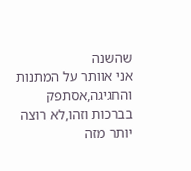שהשנה
אני אוותר על המתנות והחגיגה,אסתפק בברכות וזהו,לא רוצה
יותר מזה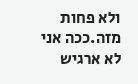ולא פחות מזה.ככה אני לא ארגיש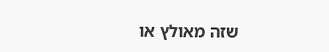שזה מאולץ או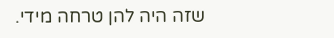שזה היה להן טרחה מידי.